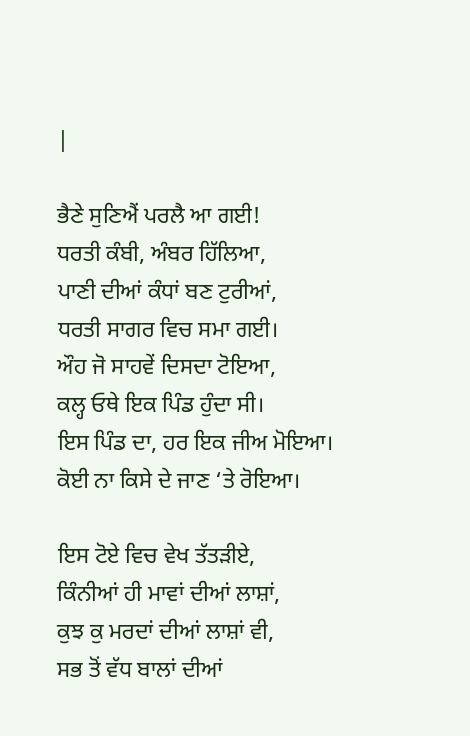|

ਭੈਣੇ ਸੁਣਿਐਂ ਪਰਲੈ ਆ ਗਈ!
ਧਰਤੀ ਕੰਬੀ, ਅੰਬਰ ਹਿੱਲਿਆ,
ਪਾਣੀ ਦੀਆਂ ਕੰਧਾਂ ਬਣ ਟੁਰੀਆਂ,
ਧਰਤੀ ਸਾਗਰ ਵਿਚ ਸਮਾ ਗਈ।
ਔਹ ਜੋ ਸਾਹਵੇਂ ਦਿਸਦਾ ਟੋਇਆ,
ਕਲ੍ਹ ਓਥੇ ਇਕ ਪਿੰਡ ਹੁੰਦਾ ਸੀ।
ਇਸ ਪਿੰਡ ਦਾ, ਹਰ ਇਕ ਜੀਅ ਮੋਇਆ।
ਕੋਈ ਨਾ ਕਿਸੇ ਦੇ ਜਾਣ ‘ਤੇ ਰੋਇਆ।

ਇਸ ਟੋਏ ਵਿਚ ਵੇਖ ਤੱਤੜੀਏ,
ਕਿੰਨੀਆਂ ਹੀ ਮਾਵਾਂ ਦੀਆਂ ਲਾਸ਼ਾਂ,
ਕੁਝ ਕੁ ਮਰਦਾਂ ਦੀਆਂ ਲਾਸ਼ਾਂ ਵੀ,
ਸਭ ਤੋਂ ਵੱਧ ਬਾਲਾਂ ਦੀਆਂ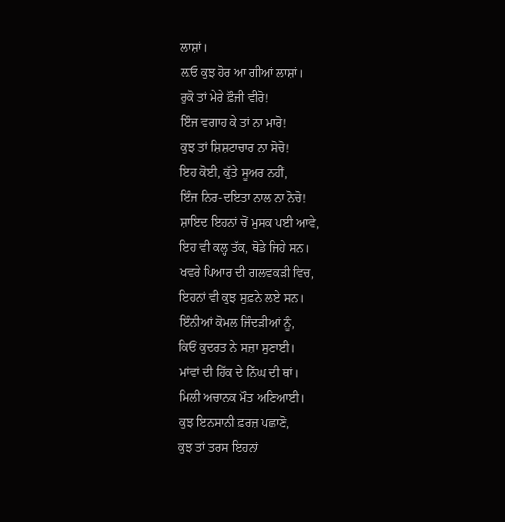ਲਾਸ਼ਾਂ।
ਲ਼ਓ ਕੁਝ ਹੋਰ ਆ ਗੀਆਂ ਲਾਸ਼ਾਂ।
ਰੁਕੋ ਤਾਂ ਮੇਰੇ ਫ਼ੌਜੀ ਵੀਰੋ!
ਇੰਜ ਵਗਾਹ ਕੇ ਤਾਂ ਨਾ ਮਾਰੋ!
ਕੁਝ ਤਾਂ ਸ਼ਿਸ਼ਟਾਚਾਰ ਨਾ ਸੋਚੋ!
ਇਹ ਕੋਈ, ਕੁੱਤੇ ਸੂਅਰ ਨਹੀਂ,
ਇੰਜ ਨਿਰ-ਦਇਤਾ ਨਾਲ ਨਾ ਨੋਚੋ!
ਸ਼ਾਇਦ ਇਹਨਾਂ ਚੋਂ ਮੁਸਕ ਪਈ ਆਵੇ,
ਇਹ ਵੀ ਕਲ੍ਹ ਤੱਕ, ਥੋਡੇ ਜਿਹੇ ਸਨ।
ਖਵਰੇ ਪਿਆਰ ਦੀ ਗਲਵਕੜੀ ਵਿਚ,
ਇਹਨਾਂ ਵੀ ਕੁਝ ਸੁਫ਼ਨੇ ਲਏ ਸਨ।
ਇੰਨੀਆਂ ਕੋਮਲ ਜਿੰਦੜੀਆਂ ਨੂੰ,
ਕਿਓਂ ਕੁਦਰਤ ਨੇ ਸਜ਼ਾ ਸੁਣਾਈ।
ਮਾਂਵਾਂ ਦੀ ਹਿੱਕ ਦੇ ਨਿੱਘ ਦੀ ਥਾਂ।
ਮਿਲੀ ਅਚਾਨਕ ਮੌਤ ਅਣਿਆਈ।
ਕੁਝ ਇਨਸਾਨੀ ਫ਼ਰਜ਼ ਪਛਾਣੋ,
ਕੁਝ ਤਾਂ ਤਰਸ ਇਹਨਾਂ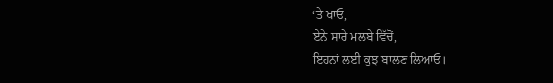‘ਤੇ ਖਾਓ,
ਏਨੇ ਸਾਰੇ ਮਲਬੇ ਵਿੱਚੋਂ,
ਇਹਨਾਂ ਲਈ ਕੁਝ ਬਾਲਣ ਲਿਆਓ।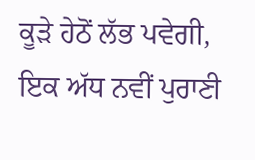ਕੂੜੇ ਹੇਠੋਂ ਲੱਭ ਪਵੇਗੀ,
ਇਕ ਅੱਧ ਨਵੀਂ ਪੁਰਾਣੀ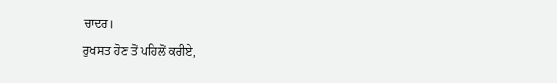ਚਾਦਰ।
ਰੁਖਸਤ ਹੋਣ ਤੋਂ ਪਹਿਲੋਂ ਕਰੀਏ,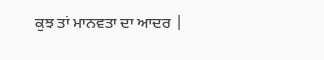ਕੁਝ ਤਾਂ ਮਾਨਵਤਾ ਦਾ ਆਦਰ |